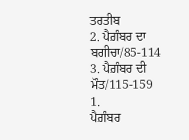ਤਰਤੀਬ
2. ਪੈਗ਼ੰਬਰ ਦਾ ਬਗੀਚਾ/85-114
3. ਪੈਗ਼ੰਬਰ ਦੀ ਮੌਤ/115-159
1.
ਪੈਗ਼ੰਬਰ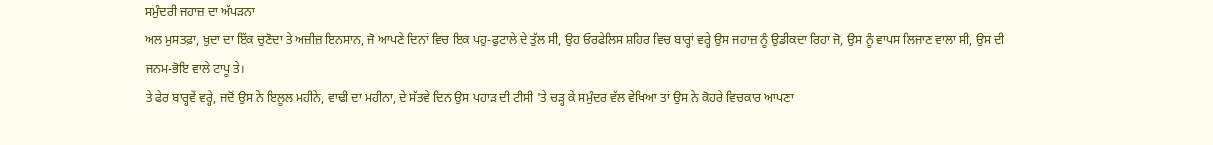ਸਮੁੰਦਰੀ ਜਹਾਜ਼ ਦਾ ਅੱਪੜਨਾ
ਅਲ ਮੁਸਤਫ਼ਾ, ਖ਼ੁਦਾ ਦਾ ਇੱਕ ਚੁਣੋਦਾ ਤੇ ਅਜ਼ੀਜ਼ ਇਨਸਾਨ, ਜੋ ਆਪਣੇ ਦਿਨਾਂ ਵਿਚ ਇਕ ਪਹੁ-ਫੁਟਾਲੇ ਦੇ ਤੁੱਲ ਸੀ, ਉਹ ਓਰਫੇਲਿਸ ਸ਼ਹਿਰ ਵਿਚ ਬਾਰ੍ਹਾਂ ਵਰ੍ਹੇ ਉਸ ਜਹਾਜ਼ ਨੂੰ ਉਡੀਕਦਾ ਰਿਹਾ ਜੋ, ਉਸ ਨੂੰ ਵਾਪਸ ਲਿਜਾਣ ਵਾਲਾ ਸੀ, ਉਸ ਦੀ ਜਨਮ-ਭੋਇ ਵਾਲੇ ਟਾਪੂ ਤੇ।
ਤੇ ਫੇਰ ਬਾਰ੍ਹਵੇਂ ਵਰ੍ਹੇ, ਜਦੋਂ ਉਸ ਨੇ ਇਲੂਲ ਮਹੀਨੇ, ਵਾਢੀ ਦਾ ਮਹੀਨਾ, ਦੇ ਸੱਤਵੇ ਦਿਨ ਉਸ ਪਹਾੜ ਦੀ ਟੀਸੀ 'ਤੇ ਚੜ੍ਹ ਕੇ ਸਮੁੰਦਰ ਵੱਲ ਵੇਖਿਆ ਤਾਂ ਉਸ ਨੇ ਕੋਹਰੇ ਵਿਚਕਾਰ ਆਪਣਾ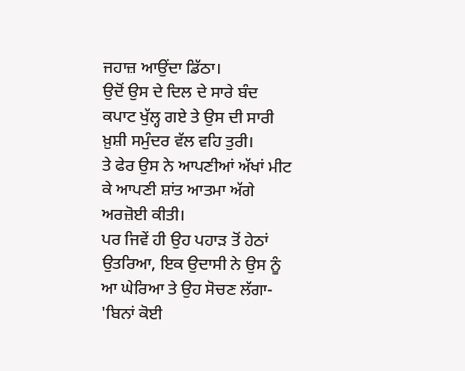ਜਹਾਜ਼ ਆਉਂਦਾ ਡਿੱਠਾ।
ਉਦੋਂ ਉਸ ਦੇ ਦਿਲ ਦੇ ਸਾਰੇ ਬੰਦ ਕਪਾਟ ਖੁੱਲ੍ਹ ਗਏ ਤੇ ਉਸ ਦੀ ਸਾਰੀ ਖ਼ੁਸ਼ੀ ਸਮੁੰਦਰ ਵੱਲ ਵਹਿ ਤੁਰੀ।
ਤੇ ਫੇਰ ਉਸ ਨੇ ਆਪਣੀਆਂ ਅੱਖਾਂ ਮੀਟ ਕੇ ਆਪਣੀ ਸ਼ਾਂਤ ਆਤਮਾ ਅੱਗੇ ਅਰਜ਼ੋਈ ਕੀਤੀ।
ਪਰ ਜਿਵੇਂ ਹੀ ਉਹ ਪਹਾੜ ਤੋਂ ਹੇਠਾਂ ਉਤਰਿਆ, ਇਕ ਉਦਾਸੀ ਨੇ ਉਸ ਨੂੰ ਆ ਘੇਰਿਆ ਤੇ ਉਹ ਸੋਚਣ ਲੱਗਾ-
'ਬਿਨਾਂ ਕੋਈ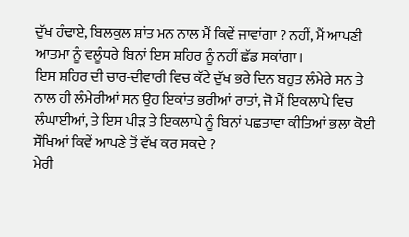ਦੁੱਖ ਹੰਢਾਏ, ਬਿਲਕੁਲ ਸ਼ਾਂਤ ਮਨ ਨਾਲ ਮੈਂ ਕਿਵੇਂ ਜਾਵਾਂਗਾ ? ਨਹੀਂ, ਮੈਂ ਆਪਣੀ ਆਤਮਾ ਨੂੰ ਵਲੂੰਧਰੇ ਬਿਨਾਂ ਇਸ ਸ਼ਹਿਰ ਨੂੰ ਨਹੀਂ ਛੱਡ ਸਕਾਂਗਾ।
ਇਸ ਸ਼ਹਿਰ ਦੀ ਚਾਰ-ਦੀਵਾਰੀ ਵਿਚ ਕੱਟੇ ਦੁੱਖ ਭਰੇ ਦਿਨ ਬਹੁਤ ਲੰਮੇਰੇ ਸਨ ਤੇ ਨਾਲ ਹੀ ਲੰਮੇਰੀਆਂ ਸਨ ਉਹ ਇਕਾਂਤ ਭਰੀਆਂ ਰਾਤਾਂ, ਜੋ ਮੈਂ ਇਕਲਾਪੇ ਵਿਚ ਲੰਘਾਈਆਂ, ਤੇ ਇਸ ਪੀੜ ਤੇ ਇਕਲਾਪੇ ਨੂੰ ਬਿਨਾਂ ਪਛਤਾਵਾ ਕੀਤਿਆਂ ਭਲਾ ਕੋਈ ਸੌਖਿਆਂ ਕਿਵੇਂ ਆਪਣੇ ਤੋਂ ਵੱਖ ਕਰ ਸਕਦੇ ?
ਮੇਰੀ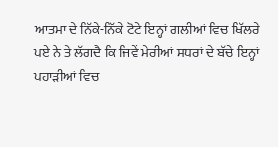ਆਤਮਾ ਦੇ ਨਿੱਕੇ-ਨਿੱਕੇ ਟੋਟੇ ਇਨ੍ਹਾਂ ਗਲੀਆਂ ਵਿਚ ਖਿੱਲਰੇ ਪਏ ਨੇ ਤੇ ਲੱਗਦੈ ਕਿ ਜਿਵੇਂ ਮੇਰੀਆਂ ਸਧਰਾਂ ਦੇ ਬੱਚੇ ਇਨ੍ਹਾਂ ਪਹਾੜੀਆਂ ਵਿਚ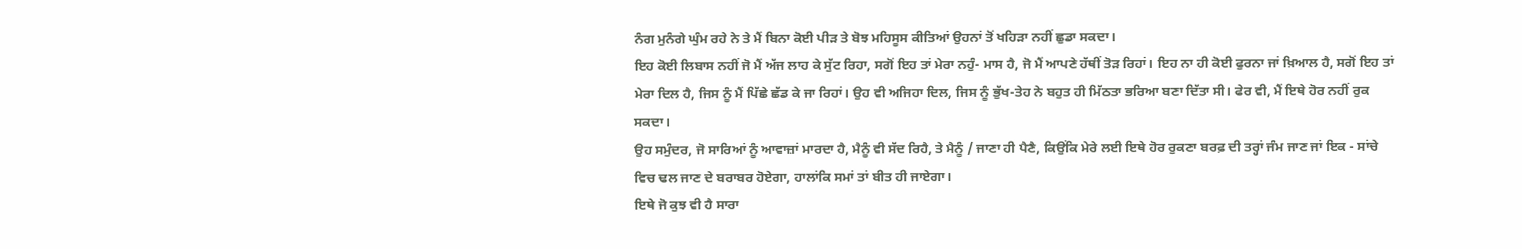ਨੰਗ ਮੁਨੰਗੇ ਘੁੰਮ ਰਹੇ ਨੇ ਤੇ ਮੈਂ ਬਿਨਾ ਕੋਈ ਪੀੜ ਤੇ ਬੋਝ ਮਹਿਸੂਸ ਕੀਤਿਆਂ ਉਹਨਾਂ ਤੋਂ ਖਹਿੜਾ ਨਹੀਂ ਛੁਡਾ ਸਕਦਾ।
ਇਹ ਕੋਈ ਲਿਬਾਸ ਨਹੀਂ ਜੋ ਮੈਂ ਅੱਜ ਲਾਹ ਕੇ ਸੁੱਟ ਰਿਹਾ, ਸਗੋਂ ਇਹ ਤਾਂ ਮੇਰਾ ਨਹੁੰ- ਮਾਸ ਹੈ, ਜੋ ਮੈਂ ਆਪਣੇ ਹੱਥੀਂ ਤੋੜ ਰਿਹਾਂ। ਇਹ ਨਾ ਹੀ ਕੋਈ ਫੁਰਨਾ ਜਾਂ ਖ਼ਿਆਲ ਹੈ, ਸਗੋਂ ਇਹ ਤਾਂ ਮੇਰਾ ਦਿਲ ਹੈ, ਜਿਸ ਨੂੰ ਮੈਂ ਪਿੱਛੇ ਛੱਡ ਕੇ ਜਾ ਰਿਹਾਂ। ਉਹ ਵੀ ਅਜਿਹਾ ਦਿਲ, ਜਿਸ ਨੂੰ ਭੁੱਖ-ਤੇਹ ਨੇ ਬਹੁਤ ਹੀ ਮਿੱਠਤਾ ਭਰਿਆ ਬਣਾ ਦਿੱਤਾ ਸੀ। ਫੇਰ ਵੀ, ਮੈਂ ਇਥੇ ਹੋਰ ਨਹੀਂ ਰੁਕ ਸਕਦਾ।
ਉਹ ਸਮੁੰਦਰ, ਜੋ ਸਾਰਿਆਂ ਨੂੰ ਆਵਾਜ਼ਾਂ ਮਾਰਦਾ ਹੈ, ਮੈਨੂੰ ਵੀ ਸੱਦ ਰਿਹੈ, ਤੇ ਮੈਨੂੰ / ਜਾਣਾ ਹੀ ਪੈਣੈ, ਕਿਉਂਕਿ ਮੇਰੇ ਲਈ ਇਥੇ ਹੋਰ ਰੁਕਣਾ ਬਰਫ਼ ਦੀ ਤਰ੍ਹਾਂ ਜੰਮ ਜਾਣ ਜਾਂ ਇਕ - ਸਾਂਚੇ ਵਿਚ ਢਲ ਜਾਣ ਦੇ ਬਰਾਬਰ ਹੋਏਗਾ, ਹਾਲਾਂਕਿ ਸਮਾਂ ਤਾਂ ਬੀਤ ਹੀ ਜਾਏਗਾ।
ਇਥੇ ਜੋ ਕੁਝ ਵੀ ਹੈ ਸਾਰਾ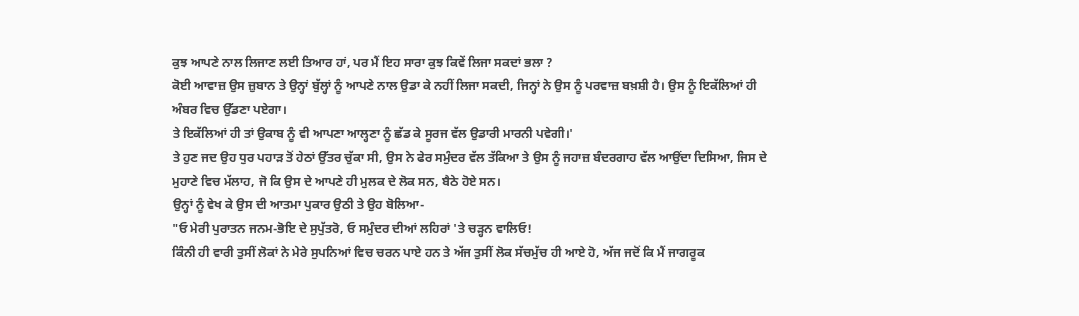ਕੁਝ ਆਪਣੇ ਨਾਲ ਲਿਜਾਣ ਲਈ ਤਿਆਰ ਹਾਂ, ਪਰ ਮੈਂ ਇਹ ਸਾਰਾ ਕੁਝ ਕਿਵੇਂ ਲਿਜਾ ਸਕਦਾਂ ਭਲਾ ?
ਕੋਈ ਆਵਾਜ਼ ਉਸ ਜ਼ੁਬਾਨ ਤੇ ਉਨ੍ਹਾਂ ਬੁੱਲ੍ਹਾਂ ਨੂੰ ਆਪਣੇ ਨਾਲ ਉਡਾ ਕੇ ਨਹੀਂ ਲਿਜਾ ਸਕਦੀ, ਜਿਨ੍ਹਾਂ ਨੇ ਉਸ ਨੂੰ ਪਰਵਾਜ਼ ਬਖ਼ਸ਼ੀ ਹੈ। ਉਸ ਨੂੰ ਇਕੱਲਿਆਂ ਹੀ ਅੰਬਰ ਵਿਚ ਉੱਡਣਾ ਪਏਗਾ।
ਤੇ ਇਕੱਲਿਆਂ ਹੀ ਤਾਂ ਉਕਾਬ ਨੂੰ ਵੀ ਆਪਣਾ ਆਲ੍ਹਣਾ ਨੂੰ ਛੱਡ ਕੇ ਸੂਰਜ ਵੱਲ ਉਡਾਰੀ ਮਾਰਨੀ ਪਵੇਗੀ।'
ਤੇ ਹੁਣ ਜਦ ਉਹ ਧੁਰ ਪਹਾੜ ਤੋਂ ਹੇਠਾਂ ਉੱਤਰ ਚੁੱਕਾ ਸੀ, ਉਸ ਨੇ ਫੇਰ ਸਮੁੰਦਰ ਵੱਲ ਤੱਕਿਆ ਤੇ ਉਸ ਨੂੰ ਜਹਾਜ਼ ਬੰਦਰਗਾਹ ਵੱਲ ਆਉਂਦਾ ਦਿਸਿਆ, ਜਿਸ ਦੇ ਮੁਹਾਣੇ ਵਿਚ ਮੱਲਾਹ, ਜੋ ਕਿ ਉਸ ਦੇ ਆਪਣੇ ਹੀ ਮੁਲਕ ਦੇ ਲੋਕ ਸਨ, ਬੈਠੇ ਹੋਏ ਸਨ।
ਉਨ੍ਹਾਂ ਨੂੰ ਵੇਖ ਕੇ ਉਸ ਦੀ ਆਤਮਾ ਪੁਕਾਰ ਉਠੀ ਤੇ ਉਹ ਬੋਲਿਆ-
"ਓ ਮੇਰੀ ਪੁਰਾਤਨ ਜਨਮ-ਭੋਇ ਦੇ ਸੁਪੁੱਤਰੋ, ਓ ਸਮੁੰਦਰ ਦੀਆਂ ਲਹਿਰਾਂ 'ਤੇ ਚੜ੍ਹਨ ਵਾਲਿਓ!
ਕਿੰਨੀ ਹੀ ਵਾਰੀ ਤੁਸੀਂ ਲੋਕਾਂ ਨੇ ਮੇਰੇ ਸੁਪਨਿਆਂ ਵਿਚ ਚਰਨ ਪਾਏ ਹਨ ਤੇ ਅੱਜ ਤੁਸੀਂ ਲੋਕ ਸੱਚਮੁੱਚ ਹੀ ਆਏ ਹੋ, ਅੱਜ ਜਦੋਂ ਕਿ ਮੈਂ ਜਾਗਰੂਕ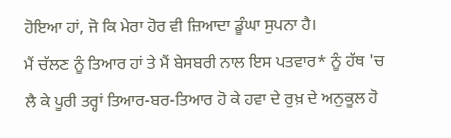ਹੋਇਆ ਹਾਂ, ਜੋ ਕਿ ਮੇਰਾ ਹੋਰ ਵੀ ਜ਼ਿਆਦਾ ਡੂੰਘਾ ਸੁਪਨਾ ਹੈ।
ਮੈਂ ਚੱਲਣ ਨੂੰ ਤਿਆਰ ਹਾਂ ਤੇ ਮੈਂ ਬੇਸਬਰੀ ਨਾਲ ਇਸ ਪਤਵਾਰ* ਨੂੰ ਹੱਥ 'ਚ ਲੈ ਕੇ ਪੂਰੀ ਤਰ੍ਹਾਂ ਤਿਆਰ-ਬਰ-ਤਿਆਰ ਹੋ ਕੇ ਹਵਾ ਦੇ ਰੁਖ਼ ਦੇ ਅਨੁਕੂਲ ਹੋ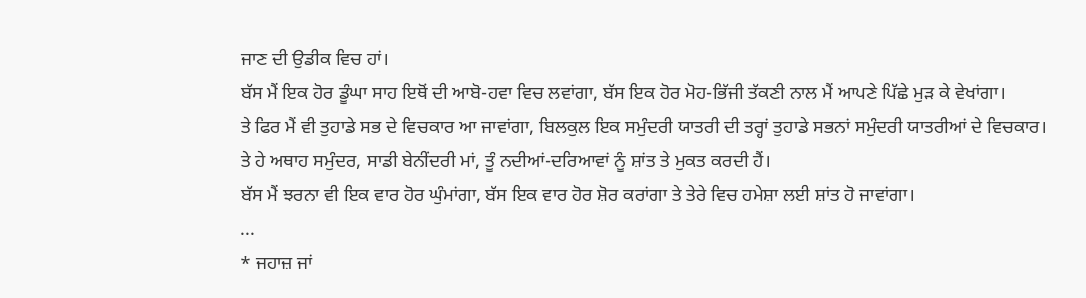ਜਾਣ ਦੀ ਉਡੀਕ ਵਿਚ ਹਾਂ।
ਬੱਸ ਮੈਂ ਇਕ ਹੋਰ ਡੂੰਘਾ ਸਾਹ ਇਥੋਂ ਦੀ ਆਬੋ-ਹਵਾ ਵਿਚ ਲਵਾਂਗਾ, ਬੱਸ ਇਕ ਹੋਰ ਮੋਹ-ਭਿੱਜੀ ਤੱਕਣੀ ਨਾਲ ਮੈਂ ਆਪਣੇ ਪਿੱਛੇ ਮੁੜ ਕੇ ਵੇਖਾਂਗਾ।
ਤੇ ਫਿਰ ਮੈਂ ਵੀ ਤੁਹਾਡੇ ਸਭ ਦੇ ਵਿਚਕਾਰ ਆ ਜਾਵਾਂਗਾ, ਬਿਲਕੁਲ ਇਕ ਸਮੁੰਦਰੀ ਯਾਤਰੀ ਦੀ ਤਰ੍ਹਾਂ ਤੁਹਾਡੇ ਸਭਨਾਂ ਸਮੁੰਦਰੀ ਯਾਤਰੀਆਂ ਦੇ ਵਿਚਕਾਰ।
ਤੇ ਹੇ ਅਥਾਹ ਸਮੁੰਦਰ, ਸਾਡੀ ਬੇਨੀਂਦਰੀ ਮਾਂ, ਤੂੰ ਨਦੀਆਂ-ਦਰਿਆਵਾਂ ਨੂੰ ਸ਼ਾਂਤ ਤੇ ਮੁਕਤ ਕਰਦੀ ਹੈਂ।
ਬੱਸ ਮੈਂ ਝਰਨਾ ਵੀ ਇਕ ਵਾਰ ਹੋਰ ਘੁੰਮਾਂਗਾ, ਬੱਸ ਇਕ ਵਾਰ ਹੋਰ ਸ਼ੋਰ ਕਰਾਂਗਾ ਤੇ ਤੇਰੇ ਵਿਚ ਹਮੇਸ਼ਾ ਲਈ ਸ਼ਾਂਤ ਹੋ ਜਾਵਾਂਗਾ।
...
* ਜਹਾਜ਼ ਜਾਂ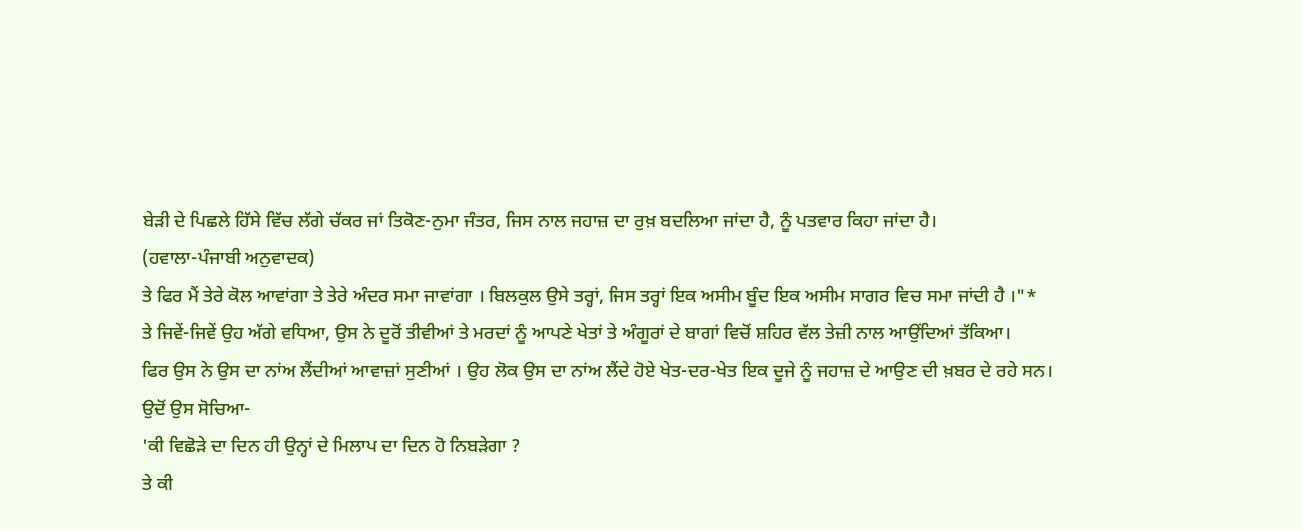ਬੇੜੀ ਦੇ ਪਿਛਲੇ ਹਿੱਸੇ ਵਿੱਚ ਲੱਗੇ ਚੱਕਰ ਜਾਂ ਤਿਕੋਣ-ਨੁਮਾ ਜੰਤਰ, ਜਿਸ ਨਾਲ ਜਹਾਜ਼ ਦਾ ਰੁਖ਼ ਬਦਲਿਆ ਜਾਂਦਾ ਹੈ, ਨੂੰ ਪਤਵਾਰ ਕਿਹਾ ਜਾਂਦਾ ਹੈ।
(ਹਵਾਲਾ-ਪੰਜਾਬੀ ਅਨੁਵਾਦਕ)
ਤੇ ਫਿਰ ਮੈਂ ਤੇਰੇ ਕੋਲ ਆਵਾਂਗਾ ਤੇ ਤੇਰੇ ਅੰਦਰ ਸਮਾ ਜਾਵਾਂਗਾ । ਬਿਲਕੁਲ ਉਸੇ ਤਰ੍ਹਾਂ, ਜਿਸ ਤਰ੍ਹਾਂ ਇਕ ਅਸੀਮ ਬੂੰਦ ਇਕ ਅਸੀਮ ਸਾਗਰ ਵਿਚ ਸਮਾ ਜਾਂਦੀ ਹੈ ।"*
ਤੇ ਜਿਵੇਂ-ਜਿਵੇਂ ਉਹ ਅੱਗੇ ਵਧਿਆ, ਉਸ ਨੇ ਦੂਰੋਂ ਤੀਵੀਆਂ ਤੇ ਮਰਦਾਂ ਨੂੰ ਆਪਣੇ ਖੇਤਾਂ ਤੇ ਅੰਗੂਰਾਂ ਦੇ ਬਾਗਾਂ ਵਿਚੋਂ ਸ਼ਹਿਰ ਵੱਲ ਤੇਜ਼ੀ ਨਾਲ ਆਉਂਦਿਆਂ ਤੱਕਿਆ।
ਫਿਰ ਉਸ ਨੇ ਉਸ ਦਾ ਨਾਂਅ ਲੈਂਦੀਆਂ ਆਵਾਜ਼ਾਂ ਸੁਣੀਆਂ । ਉਹ ਲੋਕ ਉਸ ਦਾ ਨਾਂਅ ਲੈਂਦੇ ਹੋਏ ਖੇਤ-ਦਰ-ਖੇਤ ਇਕ ਦੂਜੇ ਨੂੰ ਜਹਾਜ਼ ਦੇ ਆਉਣ ਦੀ ਖ਼ਬਰ ਦੇ ਰਹੇ ਸਨ।
ਉਦੋਂ ਉਸ ਸੋਚਿਆ-
'ਕੀ ਵਿਛੋੜੇ ਦਾ ਦਿਨ ਹੀ ਉਨ੍ਹਾਂ ਦੇ ਮਿਲਾਪ ਦਾ ਦਿਨ ਹੋ ਨਿਬੜੇਗਾ ?
ਤੇ ਕੀ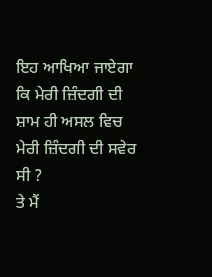ਇਹ ਆਖਿਆ ਜਾਏਗਾ ਕਿ ਮੇਰੀ ਜ਼ਿੰਦਗੀ ਦੀ ਸ਼ਾਮ ਹੀ ਅਸਲ ਵਿਚ ਮੇਰੀ ਜ਼ਿੰਦਗੀ ਦੀ ਸਵੇਰ ਸੀ ?
ਤੇ ਮੈਂ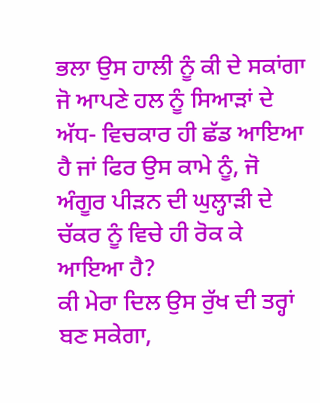ਭਲਾ ਉਸ ਹਾਲੀ ਨੂੰ ਕੀ ਦੇ ਸਕਾਂਗਾ ਜੋ ਆਪਣੇ ਹਲ ਨੂੰ ਸਿਆੜਾਂ ਦੇ ਅੱਧ- ਵਿਚਕਾਰ ਹੀ ਛੱਡ ਆਇਆ ਹੈ ਜਾਂ ਫਿਰ ਉਸ ਕਾਮੇ ਨੂੰ, ਜੋ ਅੰਗੂਰ ਪੀੜਨ ਦੀ ਘੁਲ੍ਹਾੜੀ ਦੇ ਚੱਕਰ ਨੂੰ ਵਿਚੇ ਹੀ ਰੋਕ ਕੇ ਆਇਆ ਹੈ?
ਕੀ ਮੇਰਾ ਦਿਲ ਉਸ ਰੁੱਖ ਦੀ ਤਰ੍ਹਾਂ ਬਣ ਸਕੇਗਾ,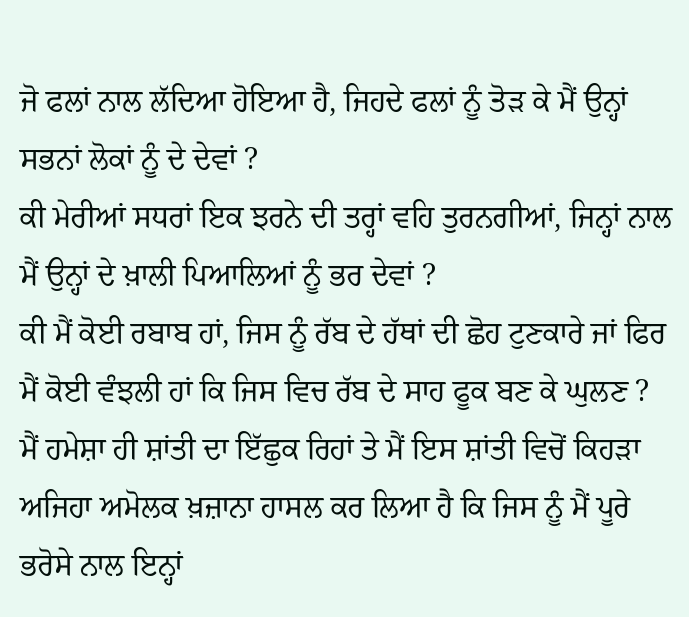ਜੋ ਫਲਾਂ ਨਾਲ ਲੱਦਿਆ ਹੋਇਆ ਹੈ, ਜਿਹਦੇ ਫਲਾਂ ਨੂੰ ਤੋੜ ਕੇ ਮੈਂ ਉਨ੍ਹਾਂ ਸਭਨਾਂ ਲੋਕਾਂ ਨੂੰ ਦੇ ਦੇਵਾਂ ?
ਕੀ ਮੇਰੀਆਂ ਸਧਰਾਂ ਇਕ ਝਰਨੇ ਦੀ ਤਰ੍ਹਾਂ ਵਹਿ ਤੁਰਨਗੀਆਂ, ਜਿਨ੍ਹਾਂ ਨਾਲ ਮੈਂ ਉਨ੍ਹਾਂ ਦੇ ਖ਼ਾਲੀ ਪਿਆਲਿਆਂ ਨੂੰ ਭਰ ਦੇਵਾਂ ?
ਕੀ ਮੈਂ ਕੋਈ ਰਬਾਬ ਹਾਂ, ਜਿਸ ਨੂੰ ਰੱਬ ਦੇ ਹੱਥਾਂ ਦੀ ਛੋਹ ਟੁਣਕਾਰੇ ਜਾਂ ਫਿਰ ਮੈਂ ਕੋਈ ਵੰਝਲੀ ਹਾਂ ਕਿ ਜਿਸ ਵਿਚ ਰੱਬ ਦੇ ਸਾਹ ਫੂਕ ਬਣ ਕੇ ਘੁਲਣ ?
ਮੈਂ ਹਮੇਸ਼ਾ ਹੀ ਸ਼ਾਂਤੀ ਦਾ ਇੱਛੁਕ ਰਿਹਾਂ ਤੇ ਮੈਂ ਇਸ ਸ਼ਾਂਤੀ ਵਿਚੋਂ ਕਿਹੜਾ ਅਜਿਹਾ ਅਮੋਲਕ ਖ਼ਜ਼ਾਨਾ ਹਾਸਲ ਕਰ ਲਿਆ ਹੈ ਕਿ ਜਿਸ ਨੂੰ ਮੈਂ ਪੂਰੇ ਭਰੋਸੇ ਨਾਲ ਇਨ੍ਹਾਂ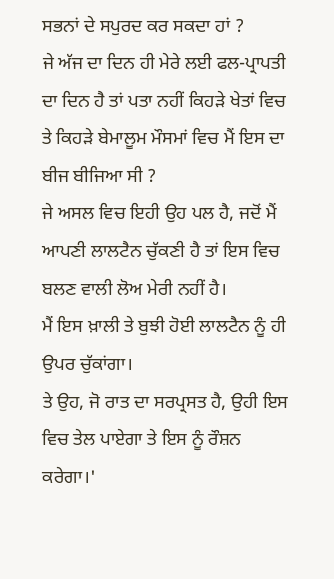ਸਭਨਾਂ ਦੇ ਸਪੁਰਦ ਕਰ ਸਕਦਾ ਹਾਂ ?
ਜੇ ਅੱਜ ਦਾ ਦਿਨ ਹੀ ਮੇਰੇ ਲਈ ਫਲ-ਪ੍ਰਾਪਤੀ ਦਾ ਦਿਨ ਹੈ ਤਾਂ ਪਤਾ ਨਹੀਂ ਕਿਹੜੇ ਖੇਤਾਂ ਵਿਚ ਤੇ ਕਿਹੜੇ ਬੇਮਾਲੂਮ ਮੌਸਮਾਂ ਵਿਚ ਮੈਂ ਇਸ ਦਾ ਬੀਜ ਬੀਜਿਆ ਸੀ ?
ਜੇ ਅਸਲ ਵਿਚ ਇਹੀ ਉਹ ਪਲ ਹੈ, ਜਦੋਂ ਮੈਂ ਆਪਣੀ ਲਾਲਟੈਨ ਚੁੱਕਣੀ ਹੈ ਤਾਂ ਇਸ ਵਿਚ ਬਲਣ ਵਾਲੀ ਲੋਅ ਮੇਰੀ ਨਹੀਂ ਹੈ।
ਮੈਂ ਇਸ ਖ਼ਾਲੀ ਤੇ ਬੁਝੀ ਹੋਈ ਲਾਲਟੈਨ ਨੂੰ ਹੀ ਉਪਰ ਚੁੱਕਾਂਗਾ।
ਤੇ ਉਹ, ਜੋ ਰਾਤ ਦਾ ਸਰਪ੍ਰਸਤ ਹੈ, ਉਹੀ ਇਸ ਵਿਚ ਤੇਲ ਪਾਏਗਾ ਤੇ ਇਸ ਨੂੰ ਰੌਸ਼ਨ ਕਰੇਗਾ।'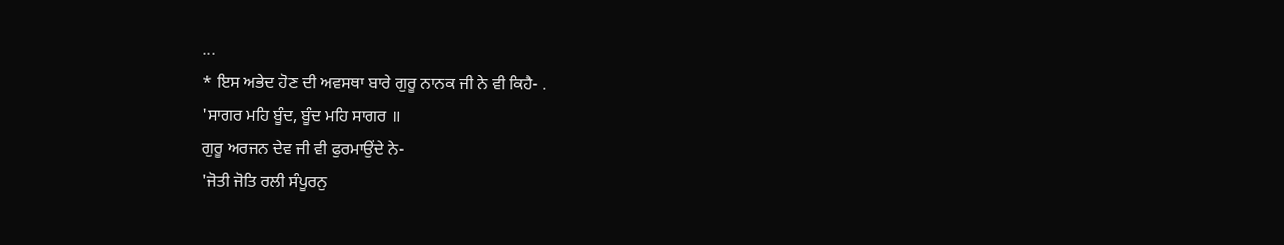...
* ਇਸ ਅਭੇਦ ਹੋਣ ਦੀ ਅਵਸਥਾ ਬਾਰੇ ਗੁਰੂ ਨਾਨਕ ਜੀ ਨੇ ਵੀ ਕਿਹੈ- .
'ਸਾਗਰ ਮਹਿ ਬੂੰਦ, ਬੂੰਦ ਮਹਿ ਸਾਗਰ ॥
ਗੁਰੂ ਅਰਜਨ ਦੇਵ ਜੀ ਵੀ ਫੁਰਮਾਉਂਦੇ ਨੇ-
'ਜੋਤੀ ਜੋਤਿ ਰਲੀ ਸੰਪੂਰਨੁ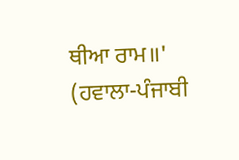ਥੀਆ ਰਾਮ॥'
(ਹਵਾਲਾ-ਪੰਜਾਬੀ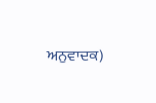ਅਨੁਵਾਦਕ)